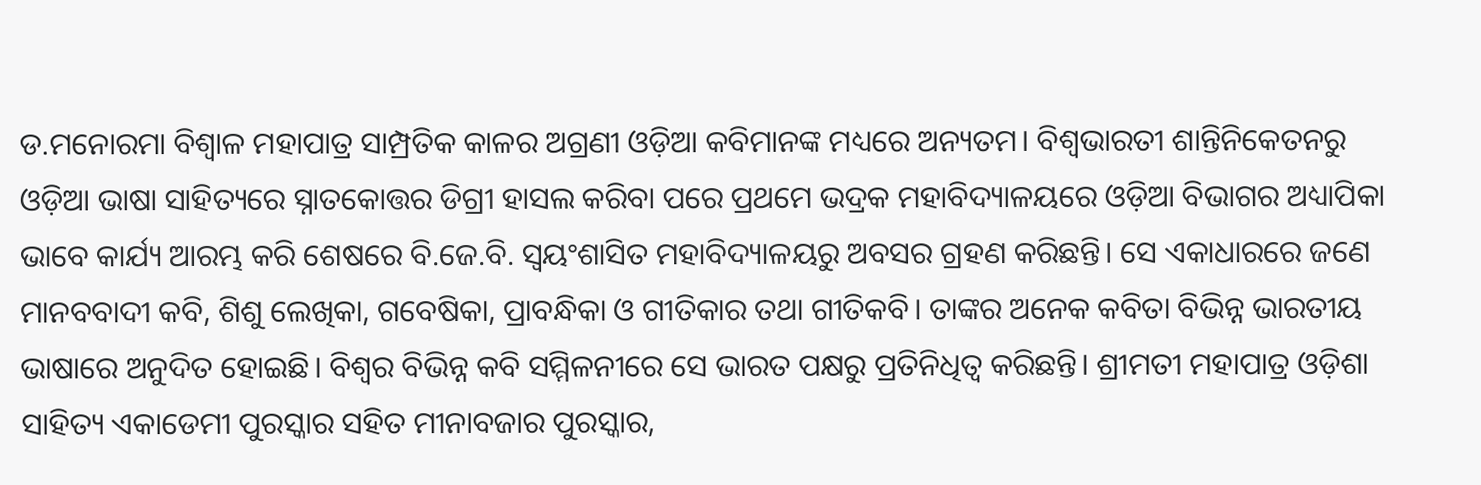ଡ.ମନୋରମା ବିଶ୍ବାଳ ମହାପାତ୍ର ସାମ୍ପ୍ରତିକ କାଳର ଅଗ୍ରଣୀ ଓଡ଼ିଆ କବିମାନଙ୍କ ମଧ୍ୟରେ ଅନ୍ୟତମ। ବିଶ୍ବଭାରତୀ ଶାନ୍ତିନିକେତନରୁ ଓଡ଼ିଆ ଭାଷା ସାହିତ୍ୟରେ ସ୍ନାତକୋତ୍ତର ଡିଗ୍ରୀ ହାସଲ କରିବା ପରେ ପ୍ରଥମେ ଭଦ୍ରକ ମହାବିଦ୍ୟାଳୟରେ ଓଡ଼ିଆ ବିଭାଗର ଅଧ୍ୟାପିକା ଭାବେ କାର୍ଯ୍ୟ ଆରମ୍ଭ କରି ଶେଷରେ ବି.ଜେ.ବି. ସ୍ବୟଂଶାସିତ ମହାବିଦ୍ୟାଳୟରୁ ଅବସର ଗ୍ରହଣ କରିଛନ୍ତି। ସେ ଏକାଧାରରେ ଜଣେ ମାନବବାଦୀ କବି, ଶିଶୁ ଲେଖିକା, ଗବେଷିକା, ପ୍ରାବନ୍ଧିକା ଓ ଗୀତିକାର ତଥା ଗୀତିକବି। ତାଙ୍କର ଅନେକ କବିତା ବିଭିନ୍ନ ଭାରତୀୟ ଭାଷାରେ ଅନୁଦିତ ହୋଇଛି। ବିଶ୍ବର ବିଭିନ୍ନ କବି ସମ୍ମିଳନୀରେ ସେ ଭାରତ ପକ୍ଷରୁ ପ୍ରତିନିଧିତ୍ବ କରିଛନ୍ତି। ଶ୍ରୀମତୀ ମହାପାତ୍ର ଓଡ଼ିଶା ସାହିତ୍ୟ ଏକାଡେମୀ ପୁରସ୍କାର ସହିତ ମୀନାବଜାର ପୁରସ୍କାର,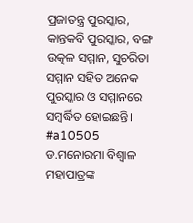ପ୍ରଜାତନ୍ତ୍ର ପୁରସ୍କାର, କାନ୍ତକବି ପୁରସ୍କାର, ବଙ୍ଗ ଉତ୍କଳ ସମ୍ମାନ, ସୁଚରିତା ସମ୍ମାନ ସହିତ ଅନେକ ପୁରସ୍କାର ଓ ସମ୍ମାନରେ ସମ୍ବର୍ଦ୍ଧିତ ହୋଇଛନ୍ତି। #a10505
ଡ.ମନୋରମା ବିଶ୍ବାଳ ମହାପାତ୍ରଙ୍କ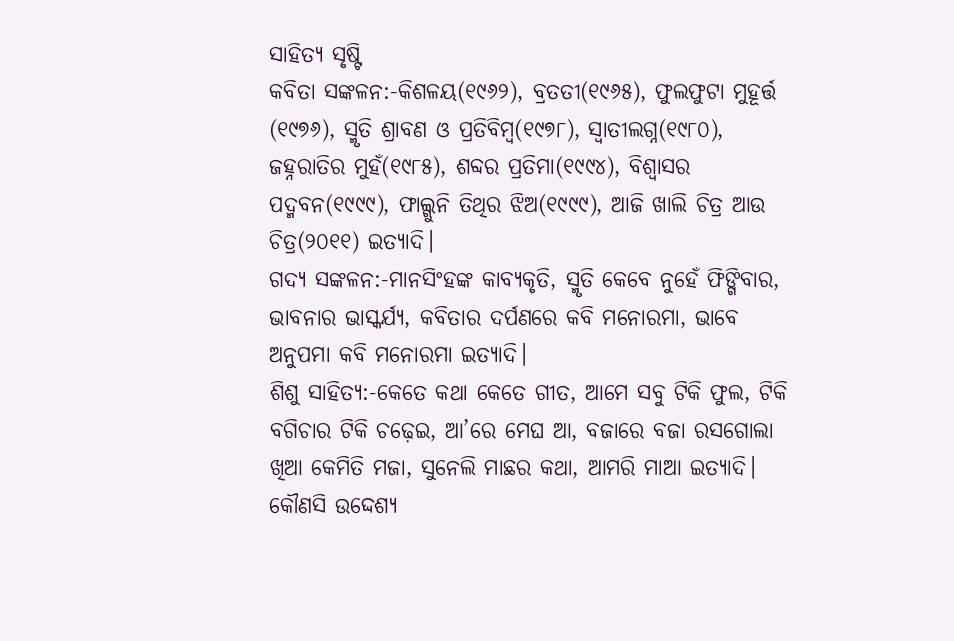ସାହିତ୍ୟ ସୃଷ୍ଟି
କବିତା ସଙ୍କଳନ:-କିଶଳୟ(୧୯୬୨), ବ୍ରତତୀ(୧୯୬୫), ଫୁଲଫୁଟା ମୁହୂର୍ତ୍ତ (୧୯୭୬), ସ୍ମୃତି ଶ୍ରାବଣ ଓ ପ୍ରତିବିମ୍ବ(୧୯୭୮), ସ୍ବାତୀଲଗ୍ନ(୧୯୮୦), ଜହ୍ନରାତିର ମୁହଁ(୧୯୮୫), ଶବ୍ଦର ପ୍ରତିମା(୧୯୯୪), ବିଶ୍ବାସର ପଦ୍ମବନ(୧୯୯୯), ଫାଲ୍ଗୁନି ତିଥିର ଝିଅ(୧୯୯୯), ଆଜି ଖାଲି ଚିତ୍ର ଆଉ ଚିତ୍ର(୨୦୧୧) ଇତ୍ୟାଦି।
ଗଦ୍ୟ ସଙ୍କଳନ:-ମାନସିଂହଙ୍କ କାବ୍ୟକୃତି, ସ୍ମୃତି କେବେ ନୁହେଁ ଫିଙ୍ଗିବାର, ଭାବନାର ଭାସ୍କର୍ଯ୍ୟ, କବିତାର ଦର୍ପଣରେ କବି ମନୋରମା, ଭାବେ ଅନୁପମା କବି ମନୋରମା ଇତ୍ୟାଦି।
ଶିଶୁ ସାହିତ୍ୟ:-କେତେ କଥା କେତେ ଗୀତ, ଆମେ ସବୁ ଟିକି ଫୁଲ, ଟିକି ବଗିଚାର ଟିକି ଚଢ଼େଇ, ଆ’ରେ ମେଘ ଆ, ବଜାରେ ବଜା ରସଗୋଲା ଖିଆ କେମିତି ମଜା, ସୁନେଲି ମାଛର କଥା, ଆମରି ମାଆ ଇତ୍ୟାଦି।
କୌଣସି ଉଦ୍ଦେଶ୍ୟ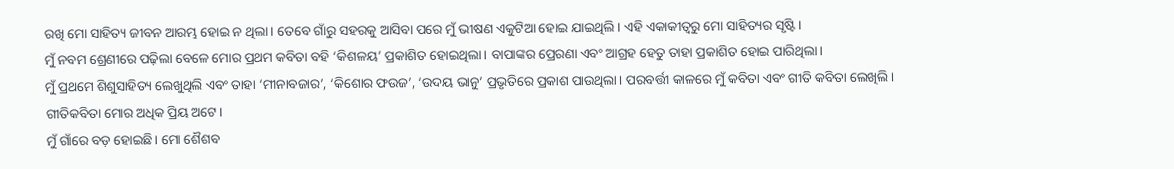ରଖି ମୋ ସାହିତ୍ୟ ଜୀବନ ଆରମ୍ଭ ହୋଇ ନ ଥିଲା। ତେବେ ଗାଁରୁ ସହରକୁ ଆସିବା ପରେ ମୁଁ ଭୀଷଣ ଏକୁଟିଆ ହୋଇ ଯାଇଥିଲି। ଏହି ଏକାକୀତ୍ବରୁ ମୋ ସାହିତ୍ୟର ସୃଷ୍ଟି।
ମୁଁ ନବମ ଶ୍ରେଣୀରେ ପଢ଼ିଲା ବେଳେ ମୋର ପ୍ରଥମ କବିତା ବହି ‘କିଶଳୟ’ ପ୍ରକାଶିତ ହୋଇଥିଲା। ବାପାଙ୍କର ପ୍ରେରଣା ଏବଂ ଆଗ୍ରହ ହେତୁ ତାହା ପ୍ରକାଶିତ ହୋଇ ପାରିଥିଲା।
ମୁଁ ପ୍ରଥମେ ଶିଶୁସାହିତ୍ୟ ଲେଖୁଥିଲି ଏବଂ ତାହା ‘ମୀନାବଜାର’, ‘କିଶୋର ଫଉଜ’, ‘ଉଦୟ ଭାନୁ’ ପ୍ରଭୃତିରେ ପ୍ରକାଶ ପାଉଥିଲା। ପରବର୍ତ୍ତୀ କାଳରେ ମୁଁ କବିତା ଏବଂ ଗୀତି କବିତା ଲେଖିଲି। ଗୀତିକବିତା ମୋର ଅଧିକ ପ୍ରିୟ ଅଟେ।
ମୁଁ ଗାଁରେ ବଡ଼ ହୋଇଛି। ମୋ ଶୈଶବ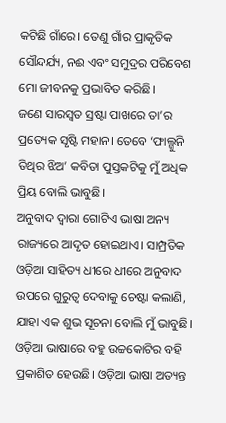କଟିଛି ଗାଁରେ। ତେଣୁ ଗାଁର ପ୍ରାକୃତିକ ସୌନ୍ଦର୍ଯ୍ୟ, ନଈ ଏବଂ ସମୁଦ୍ରର ପରିବେଶ ମୋ ଜୀବନକୁ ପ୍ରଭାବିତ କରିଛି।
ଜଣେ ସାରସ୍ବତ ସ୍ରଷ୍ଟା ପାଖରେ ତା’ର ପ୍ରତ୍ୟେକ ସୃଷ୍ଟି ମହାନ। ତେବେ ‘ଫାଲ୍ଗୁନି ତିଥିର ଝିଅ’ କବିତା ପୁସ୍ତକଟିକୁ ମୁଁ ଅଧିକ ପ୍ରିୟ ବୋଲି ଭାବୁଛି।
ଅନୁବାଦ ଦ୍ବାରା ଗୋଟିଏ ଭାଷା ଅନ୍ୟ ରାଜ୍ୟରେ ଆଦୃତ ହୋଇଥାଏ। ସାମ୍ପ୍ରତିକ ଓଡ଼ିଆ ସାହିତ୍ୟ ଧୀରେ ଧୀରେ ଅନୁବାଦ ଉପରେ ଗୁରୁତ୍ବ ଦେବାକୁ ଚେଷ୍ଟା କଲାଣି, ଯାହା ଏକ ଶୁଭ ସୂଚନା ବୋଲି ମୁଁ ଭାବୁଛି। ଓଡ଼ିଆ ଭାଷାରେ ବହୁ ଉଚ୍ଚକୋଟିର ବହି ପ୍ରକାଶିତ ହେଉଛି। ଓଡ଼ିଆ ଭାଷା ଅତ୍ୟନ୍ତ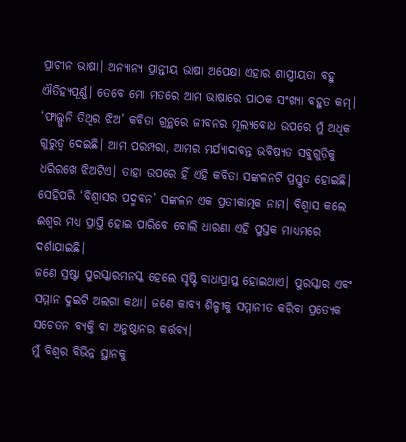ପ୍ରାଚୀନ ଭାଷା। ଅନ୍ୟାନ୍ୟ ପ୍ରାନ୍ତୀୟ ଭାଷା ଅପେକ୍ଷା ଏହାର ଶାସ୍ତ୍ରୀୟତା ବହୁ ଐତିହ୍ୟପୂର୍ଣ୍ଣ। ତେବେ ମୋ ମତରେ ଆମ ଭାଷାରେ ପାଠକ ସଂଖ୍ୟା ବହୁତ କମ୍।
‘ଫାଲ୍ଗୁନି ତିଥିର ଝିଅ’ କବିତା ଗ୍ରନ୍ଥରେ ଜୀବନର ମୂଲ୍ୟବୋଧ ଉପରେ ମୁଁ ଅଧିକ ଗୁରୁତ୍ବ ଦେଇଛି। ଆମ ପରମ୍ପରା, ଆମର ମର୍ଯ୍ୟାଦାବନ୍ତ ଭବିଷ୍ୟତ ସବୁଗୁଡ଼ିକୁ ଧରିରଖେ ଝିଅଟିଏ। ତାହା ଉପରେ ହିଁ ଏହି କବିତା ସଙ୍କଳନଟି ପ୍ରସ୍ତୁତ ହୋଇଛି। ସେହିପରି ‘ବିଶ୍ବାସର ପଦ୍ମବନ’ ସଙ୍କଳନ ଏକ ପ୍ରତୀକାତ୍ମକ ନାମ। ବିଶ୍ବାସ କଲେ ଈଶ୍ବର ମଧ୍ୟ ପ୍ରାପ୍ତି ହୋଇ ପାରିବେ ବୋଲି ଧାରଣା ଏହି ପୁସ୍ତକ ମାଧ୍ୟମରେ ଦର୍ଶାଯାଇଛି।
ଜଣେ ସ୍ରଷ୍ଟା ପୁରସ୍କାରମନସ୍କ ହେଲେ ସୃଷ୍ଟି ବାଧାପ୍ରାପ୍ତ ହୋଇଥାଏ। ପୁରସ୍କାର ଏବଂ ସମ୍ମାନ ଦୁଇଟି ଅଲଗା କଥା। ଜଣେ କାବ୍ୟ ଶିଳ୍ପୀକୁ ସମ୍ମାନୀତ କରିବା ପ୍ରତ୍ୟେକ ସଚେତନ ବ୍ୟକ୍ତି ବା ଅନୁଷ୍ଠାନର କର୍ତ୍ତବ୍ୟ।
ମୁଁ ବିଶ୍ବର ବିଭିନ୍ନ ସ୍ଥାନକୁ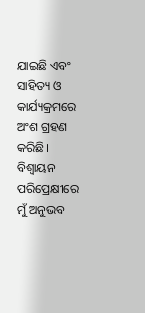ଯାଇଛି ଏବଂ ସାହିତ୍ୟ ଓ କାର୍ଯ୍ୟକ୍ରମରେ ଅଂଶ ଗ୍ରହଣ କରିଛି। ବିଶ୍ବାୟନ ପରିପ୍ରେକ୍ଷୀରେ ମୁଁ ଅନୁଭବ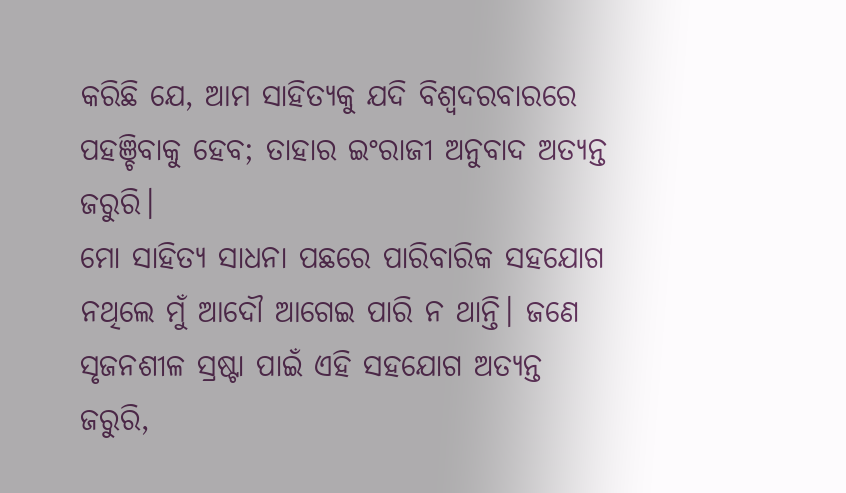କରିଛି ଯେ, ଆମ ସାହିତ୍ୟକୁ ଯଦି ବିଶ୍ବଦରବାରରେ ପହଞ୍ଚିବାକୁ ହେବ; ତାହାର ଇଂରାଜୀ ଅନୁବାଦ ଅତ୍ୟନ୍ତ ଜରୁରି।
ମୋ ସାହିତ୍ୟ ସାଧନା ପଛରେ ପାରିବାରିକ ସହଯୋଗ ନଥିଲେ ମୁଁ ଆଦୌ ଆଗେଇ ପାରି ନ ଥାନ୍ତି। ଜଣେ ସୃଜନଶୀଳ ସ୍ରଷ୍ଟା ପାଇଁ ଏହି ସହଯୋଗ ଅତ୍ୟନ୍ତ ଜରୁରି,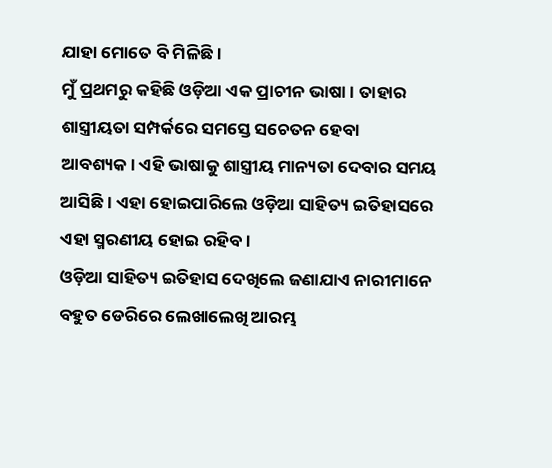ଯାହା ମୋତେ ବି ମିଳିଛି।
ମୁଁ ପ୍ରଥମରୁ କହିଛି ଓଡ଼ିଆ ଏକ ପ୍ରାଚୀନ ଭାଷା। ତାହାର ଶାସ୍ତ୍ରୀୟତା ସମ୍ପର୍କରେ ସମସ୍ତେ ସଚେତନ ହେବା ଆବଶ୍ୟକ। ଏହି ଭାଷାକୁ ଶାସ୍ତ୍ରୀୟ ମାନ୍ୟତା ଦେବାର ସମୟ ଆସିଛି। ଏହା ହୋଇପାରିଲେ ଓଡ଼ିଆ ସାହିତ୍ୟ ଇତିହାସରେ ଏହା ସ୍ମରଣୀୟ ହୋଇ ରହିବ।
ଓଡ଼ିଆ ସାହିତ୍ୟ ଇତିହାସ ଦେଖିଲେ ଜଣାଯାଏ ନାରୀମାନେ ବହୁତ ଡେରିରେ ଲେଖାଲେଖି ଆରମ୍ଭ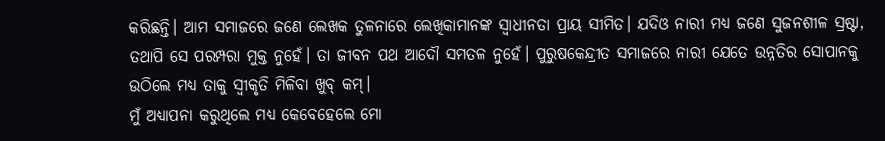କରିଛନ୍ତି। ଆମ ସମାଜରେ ଜଣେ ଲେଖକ ତୁଳନାରେ ଲେଖିକାମାନଙ୍କ ସ୍ବାଧୀନତା ପ୍ରାୟ ସୀମିତ। ଯଦିଓ ନାରୀ ମଧ୍ୟ ଜଣେ ସୁଜନଶୀଳ ସ୍ରଷ୍ଟା, ତଥାପି ସେ ପରମ୍ପରା ମୁକ୍ତ ନୁହେଁ। ତା ଜୀବନ ପଥ ଆଦୌ ସମତଳ ନୁହେଁ। ପୁରୁଷକେନ୍ଦ୍ରୀତ ସମାଜରେ ନାରୀ ଯେତେ ଉନ୍ନତିର ସୋପାନକୁ ଉଠିଲେ ମଧ୍ୟ ତାକୁ ସ୍ବୀକୃତି ମିଳିବା ଖୁବ୍ କମ୍।
ମୁଁ ଅଧ୍ୟାପନା କରୁଥିଲେ ମଧ୍ୟ କେବେହେଲେ ମୋ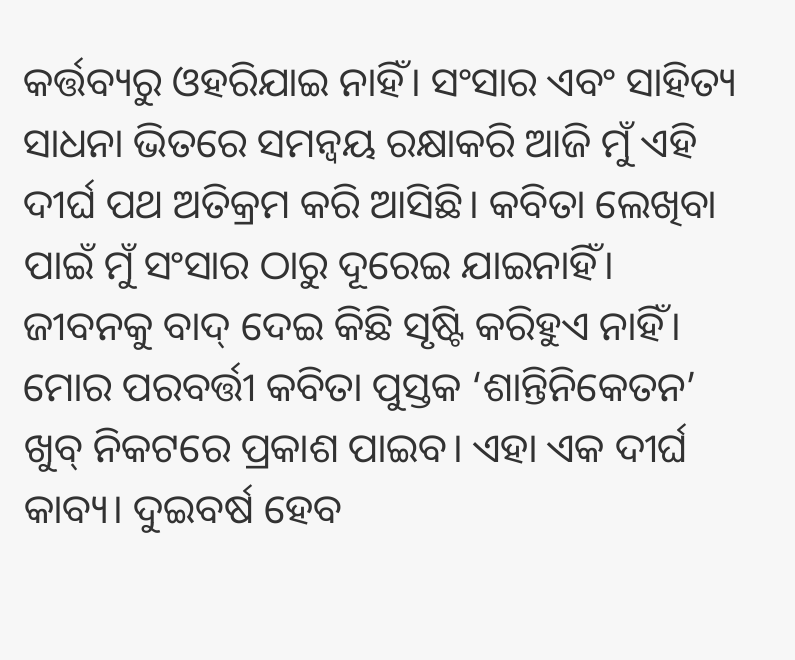କର୍ତ୍ତବ୍ୟରୁ ଓହରିଯାଇ ନାହିଁ। ସଂସାର ଏବଂ ସାହିତ୍ୟ ସାଧନା ଭିତରେ ସମନ୍ବୟ ରକ୍ଷାକରି ଆଜି ମୁଁ ଏହି ଦୀର୍ଘ ପଥ ଅତିକ୍ରମ କରି ଆସିଛି। କବିତା ଲେଖିବା ପାଇଁ ମୁଁ ସଂସାର ଠାରୁ ଦୂରେଇ ଯାଇନାହିଁ। ଜୀବନକୁ ବାଦ୍ ଦେଇ କିଛି ସୃଷ୍ଟି କରିହୁଏ ନାହିଁ।
ମୋର ପରବର୍ତ୍ତୀ କବିତା ପୁସ୍ତକ ‘ଶାନ୍ତିନିକେତନ’ ଖୁବ୍ ନିକଟରେ ପ୍ରକାଶ ପାଇବ। ଏହା ଏକ ଦୀର୍ଘ କାବ୍ୟ। ଦୁଇବର୍ଷ ହେବ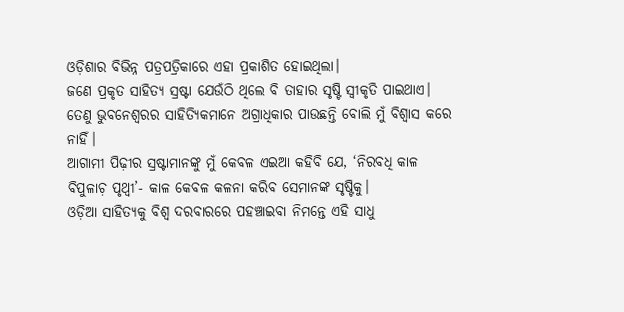ଓଡ଼ିଶାର ବିଭିନ୍ନ ପତ୍ରପତ୍ରିକାରେ ଏହା ପ୍ରକାଶିତ ହୋଇଥିଲା।
ଜଣେ ପ୍ରକୃତ ସାହିତ୍ୟ ସ୍ରଷ୍ଟା ଯେଉଁଠି ଥିଲେ ବି ତାହାର ସୃଷ୍ଟି ସ୍ବୀକୃତି ପାଇଥାଏ। ତେଣୁ ଭୁବନେଶ୍ବରର ସାହିତ୍ୟିକମାନେ ଅଗ୍ରାଧିକାର ପାଉଛନ୍ତି ବୋଲି ମୁଁ ବିଶ୍ବାସ କରେ ନାହିଁ।
ଆଗାମୀ ପିଢ଼ୀର ସ୍ରଷ୍ଟାମାନଙ୍କୁ ମୁଁ କେବଳ ଏଇଆ କହିବି ଯେ, ‘ନିରବଧି କାଳ ବିପୁଳାଚ଼ ପୃଥ୍ବୀ’- କାଳ କେବଳ କଳନା କରିବ ସେମାନଙ୍କ ସୃଷ୍ଟିକୁ।
ଓଡ଼ିଆ ସାହିତ୍ୟକୁ ବିଶ୍ବ ଦରବାରରେ ପହଞ୍ଚାଇବା ନିମନ୍ତେ ଏହି ସାଧୁ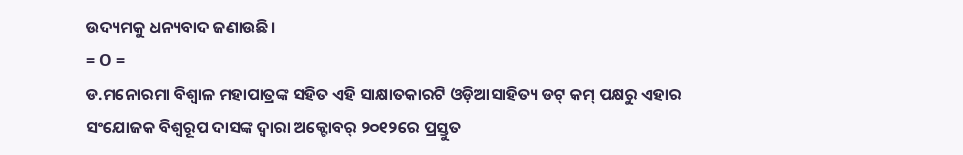ଉଦ୍ୟମକୁ ଧନ୍ୟବାଦ ଜଣାଉଛି।
= O =
ଡ.ମନୋରମା ବିଶ୍ବାଳ ମହାପାତ୍ରଙ୍କ ସହିତ ଏହି ସାକ୍ଷାତକାରଟି ଓଡ଼ିଆସାହିତ୍ୟ ଡଟ୍ କମ୍ ପକ୍ଷରୁ ଏହାର ସଂଯୋଜକ ବିଶ୍ବରୂପ ଦାସଙ୍କ ଦ୍ବାରା ଅକ୍ଟୋବର୍ ୨୦୧୨ରେ ପ୍ରସ୍ତୁତ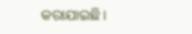କରାଯାଇଛି।